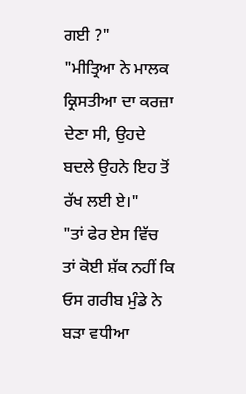ਗਈ ?"
"ਮੀਤ੍ਰਿਆ ਨੇ ਮਾਲਕ ਕ੍ਰਿਸਤੀਆ ਦਾ ਕਰਜ਼ਾ ਦੇਣਾ ਸੀ, ਉਹਦੇ ਬਦਲੇ ਉਹਨੇ ਇਹ ਤੋਂ ਰੱਖ ਲਈ ਏ।"
"ਤਾਂ ਫੇਰ ਏਸ ਵਿੱਚ ਤਾਂ ਕੋਈ ਸ਼ੱਕ ਨਹੀਂ ਕਿ ਓਸ ਗਰੀਬ ਮੁੰਡੇ ਨੇ ਬੜਾ ਵਧੀਆ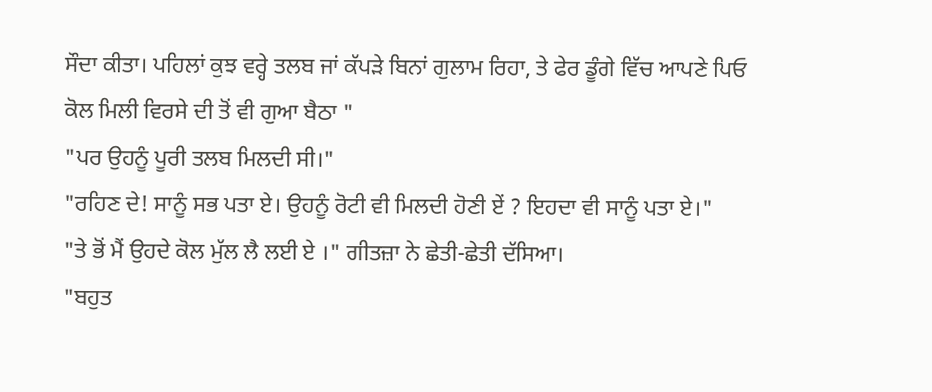ਸੌਦਾ ਕੀਤਾ। ਪਹਿਲਾਂ ਕੁਝ ਵਰ੍ਹੇ ਤਲਬ ਜਾਂ ਕੱਪੜੇ ਬਿਨਾਂ ਗੁਲਾਮ ਰਿਹਾ, ਤੇ ਫੇਰ ਡੂੰਗੇ ਵਿੱਚ ਆਪਣੇ ਪਿਓ ਕੋਲ ਮਿਲੀ ਵਿਰਸੇ ਦੀ ਤੋਂ ਵੀ ਗੁਆ ਬੈਠਾ "
"ਪਰ ਉਹਨੂੰ ਪੂਰੀ ਤਲਬ ਮਿਲਦੀ ਸੀ।"
"ਰਹਿਣ ਦੇ! ਸਾਨੂੰ ਸਭ ਪਤਾ ਏ। ਉਹਨੂੰ ਰੋਟੀ ਵੀ ਮਿਲਦੀ ਹੋਣੀ ਏਂ ? ਇਹਦਾ ਵੀ ਸਾਨੂੰ ਪਤਾ ਏ।"
"ਤੇ ਭੋਂ ਮੈਂ ਉਹਦੇ ਕੋਲ ਮੁੱਲ ਲੈ ਲਈ ਏ ।" ਗੀਤਜ਼ਾ ਨੇ ਛੇਤੀ-ਛੇਤੀ ਦੱਸਿਆ।
"ਬਹੁਤ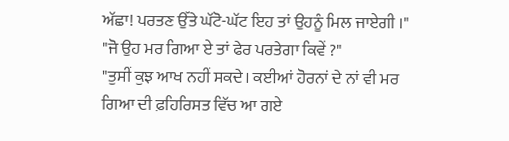ਅੱਛਾ! ਪਰਤਣ ਉੱਤੇ ਘੱਟੋ-ਘੱਟ ਇਹ ਤਾਂ ਉਹਨੂੰ ਮਿਲ ਜਾਏਗੀ ।"
"ਜੋ ਉਹ ਮਰ ਗਿਆ ਏ ਤਾਂ ਫੇਰ ਪਰਤੇਗਾ ਕਿਵੇਂ ?"
"ਤੁਸੀਂ ਕੁਝ ਆਖ ਨਹੀਂ ਸਕਦੇ। ਕਈਆਂ ਹੋਰਨਾਂ ਦੇ ਨਾਂ ਵੀ ਮਰ ਗਿਆ ਦੀ ਫ਼ਹਿਰਿਸਤ ਵਿੱਚ ਆ ਗਏ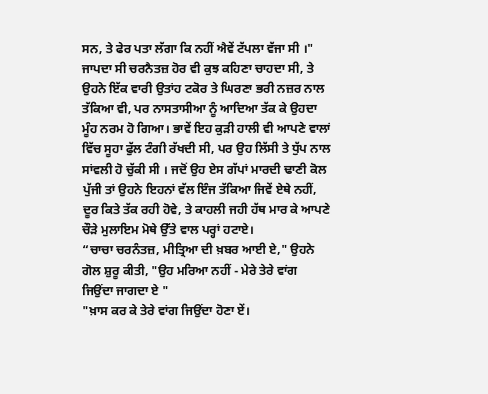ਸਨ, ਤੇ ਫੇਰ ਪਤਾ ਲੱਗਾ ਕਿ ਨਹੀਂ ਐਵੇਂ ਟੱਪਲਾ ਵੱਜਾ ਸੀ ।"
ਜਾਪਦਾ ਸੀ ਚਰਨੈਤਜ਼ ਹੋਰ ਵੀ ਕੁਝ ਕਹਿਣਾ ਚਾਹਦਾ ਸੀ, ਤੇ ਉਹਨੇ ਇੱਕ ਵਾਰੀ ਉਤਾਂਹ ਟਕੋਰ ਤੇ ਘਿਰਣਾ ਭਰੀ ਨਜ਼ਰ ਨਾਲ ਤੱਕਿਆ ਵੀ, ਪਰ ਨਾਸਤਾਸੀਆ ਨੂੰ ਆਦਿਆ ਤੱਕ ਕੇ ਉਹਦਾ ਮੂੰਹ ਨਰਮ ਹੋ ਗਿਆ। ਭਾਵੇਂ ਇਹ ਕੁੜੀ ਹਾਲੀ ਵੀ ਆਪਣੇ ਵਾਲਾਂ ਵਿੱਚ ਸੂਹਾ ਫੁੱਲ ਟੰਗੀ ਰੱਖਦੀ ਸੀ, ਪਰ ਉਹ ਲਿੱਸੀ ਤੇ ਧੁੱਪ ਨਾਲ ਸਾਂਵਲੀ ਹੋ ਚੁੱਕੀ ਸੀ । ਜਦੋਂ ਉਹ ਏਸ ਗੱਪਾਂ ਮਾਰਦੀ ਢਾਣੀ ਕੋਲ ਪੁੱਜੀ ਤਾਂ ਉਹਨੇ ਇਹਨਾਂ ਵੱਲ ਇੰਜ ਤੱਕਿਆ ਜਿਵੇਂ ਏਥੇ ਨਹੀਂ, ਦੂਰ ਕਿਤੇ ਤੱਕ ਰਹੀ ਹੋਵੇ, ਤੇ ਕਾਹਲੀ ਜਹੀ ਹੱਥ ਮਾਰ ਕੇ ਆਪਣੇ ਚੌੜੇ ਮੁਲਾਇਮ ਮੋਥੇ ਉੱਤੇ ਵਾਲ ਪਰ੍ਹਾਂ ਹਟਾਏ।
“ਚਾਚਾ ਚਰਨੰਤਜ਼, ਮੀਤ੍ਰਿਆ ਦੀ ਖ਼ਬਰ ਆਈ ਏ," ਉਹਨੇ ਗੋਲ ਸ਼ੁਰੂ ਕੀਤੀ, "ਉਹ ਮਰਿਆ ਨਹੀਂ - ਮੇਰੇ ਤੇਰੇ ਵਾਂਗ ਜਿਉਂਦਾ ਜਾਗਦਾ ਏ "
"ਖ਼ਾਸ ਕਰ ਕੇ ਤੇਰੇ ਵਾਂਗ ਜਿਉਂਦਾ ਹੋਣਾ ਏਂ।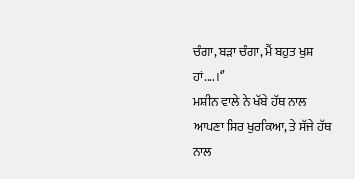ਚੰਗਾ, ਬੜਾ ਚੰਗਾ, ਮੈਂ ਬਹੁਤ ਖੁਸ਼ ਹਾਂ....।‘’
ਮਸ਼ੀਨ ਵਾਲੇ ਨੇ ਖੱਬੇ ਹੱਥ ਨਾਲ ਆਪਣਾ ਸਿਰ ਖੁਰਕਿਆ, ਤੇ ਸੱਜੇ ਹੱਥ ਨਾਲ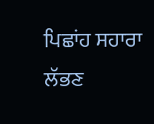ਪਿਛਾਂਹ ਸਹਾਰਾ ਲੱਭਣ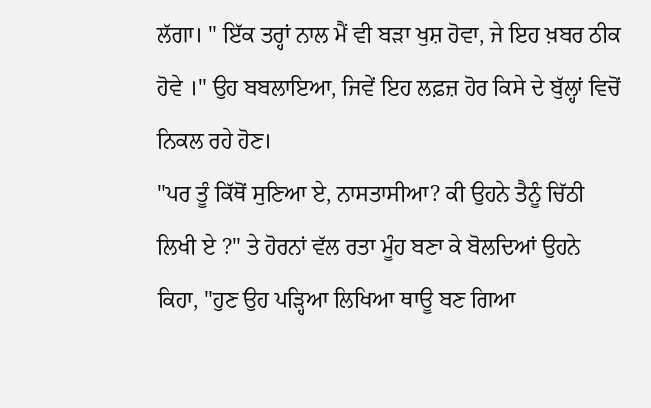ਲੱਗਾ। " ਇੱਕ ਤਰ੍ਹਾਂ ਨਾਲ ਮੈਂ ਵੀ ਬੜਾ ਖੁਸ਼ ਹੋਵਾ, ਜੇ ਇਹ ਖ਼ਬਰ ਠੀਕ ਹੋਵੇ ।" ਉਹ ਬਬਲਾਇਆ, ਜਿਵੇਂ ਇਹ ਲਫ਼ਜ਼ ਹੋਰ ਕਿਸੇ ਦੇ ਬੁੱਲ੍ਹਾਂ ਵਿਚੋਂ ਨਿਕਲ ਰਹੇ ਹੋਣ।
"ਪਰ ਤੂੰ ਕਿੱਥੋਂ ਸੁਣਿਆ ਏ, ਨਾਸਤਾਸੀਆ? ਕੀ ਉਹਨੇ ਤੈਨੂੰ ਚਿੱਠੀ ਲਿਖੀ ਏ ?" ਤੇ ਹੋਰਨਾਂ ਵੱਲ ਰਤਾ ਮੂੰਹ ਬਣਾ ਕੇ ਬੋਲਦਿਆਂ ਉਹਨੇ ਕਿਹਾ, "ਹੁਣ ਉਹ ਪੜ੍ਹਿਆ ਲਿਖਿਆ ਥਾਊ ਬਣ ਗਿਆ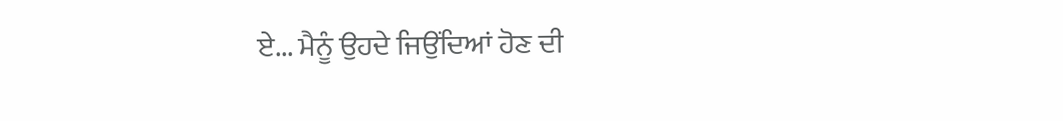ਏ... ਮੈਨੂੰ ਉਹਦੇ ਜਿਉਂਦਿਆਂ ਹੋਣ ਦੀ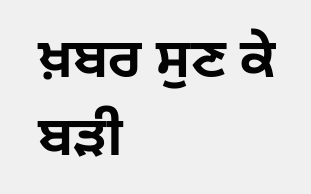ਖ਼ਬਰ ਸੁਣ ਕੇ ਬੜੀ